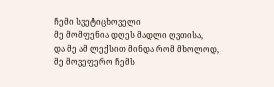ჩემი სვეტიცხოველი
მე მომფენია დღეს მადლი ღვთისა,
და მე ამ ლექსით მინდა რომ მხოლოდ,
მე მოვეფერო ჩემს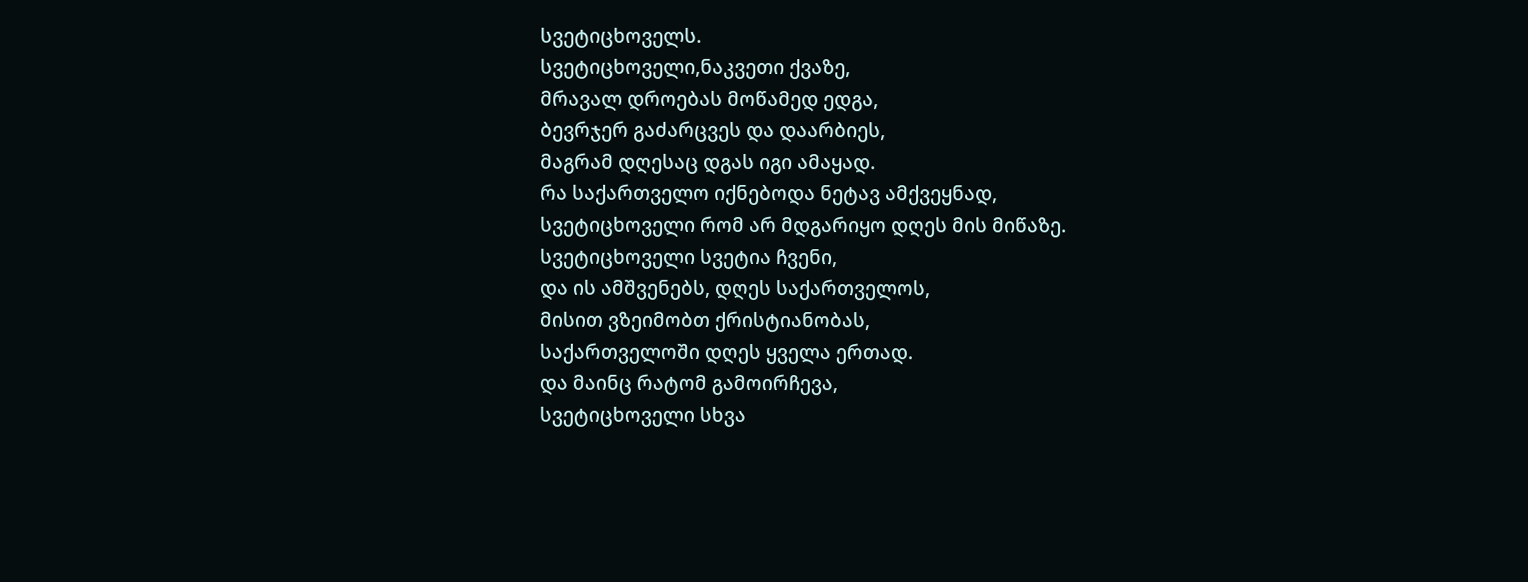სვეტიცხოველს.
სვეტიცხოველი,ნაკვეთი ქვაზე,
მრავალ დროებას მოწამედ ედგა,
ბევრჯერ გაძარცვეს და დაარბიეს,
მაგრამ დღესაც დგას იგი ამაყად.
რა საქართველო იქნებოდა ნეტავ ამქვეყნად,
სვეტიცხოველი რომ არ მდგარიყო დღეს მის მიწაზე.
სვეტიცხოველი სვეტია ჩვენი,
და ის ამშვენებს, დღეს საქართველოს,
მისით ვზეიმობთ ქრისტიანობას,
საქართველოში დღეს ყველა ერთად.
და მაინც რატომ გამოირჩევა,
სვეტიცხოველი სხვა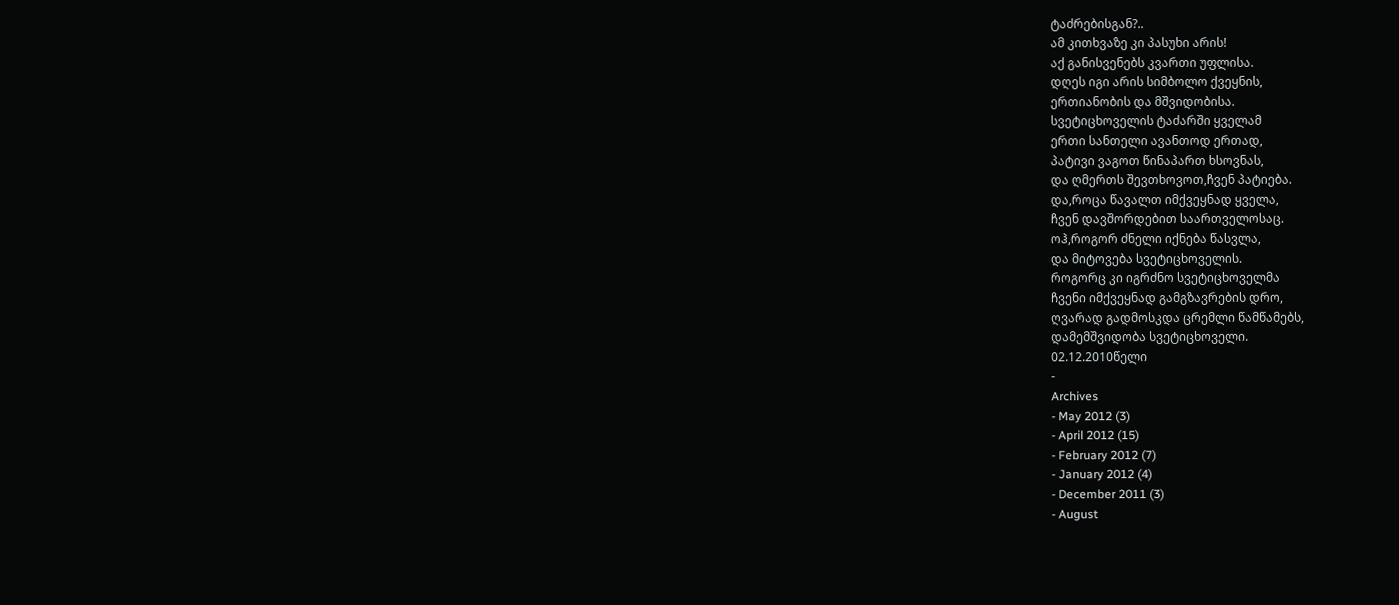ტაძრებისგან?..
ამ კითხვაზე კი პასუხი არის!
აქ განისვენებს კვართი უფლისა.
დღეს იგი არის სიმბოლო ქვეყნის,
ერთიანობის და მშვიდობისა.
სვეტიცხოველის ტაძარში ყველამ
ერთი სანთელი ავანთოდ ერთად,
პატივი ვაგოთ წინაპართ ხსოვნას,
და ღმერთს შევთხოვოთ,ჩვენ პატიება.
და,როცა წავალთ იმქვეყნად ყველა,
ჩვენ დავშორდებით საართველოსაც.
ოჰ,როგორ ძნელი იქნება წასვლა,
და მიტოვება სვეტიცხოველის.
როგორც კი იგრძნო სვეტიცხოველმა
ჩვენი იმქვეყნად გამგზავრების დრო,
ღვარად გადმოსკდა ცრემლი წამწამებს,
დამემშვიდობა სვეტიცხოველი.
02.12.2010წელი
-
Archives
- May 2012 (3)
- April 2012 (15)
- February 2012 (7)
- January 2012 (4)
- December 2011 (3)
- August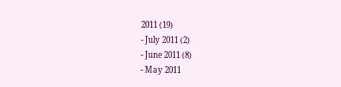2011 (19)
- July 2011 (2)
- June 2011 (8)
- May 2011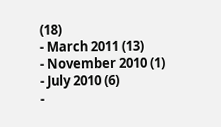(18)
- March 2011 (13)
- November 2010 (1)
- July 2010 (6)
-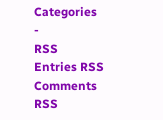Categories
-
RSS
Entries RSS
Comments RSS